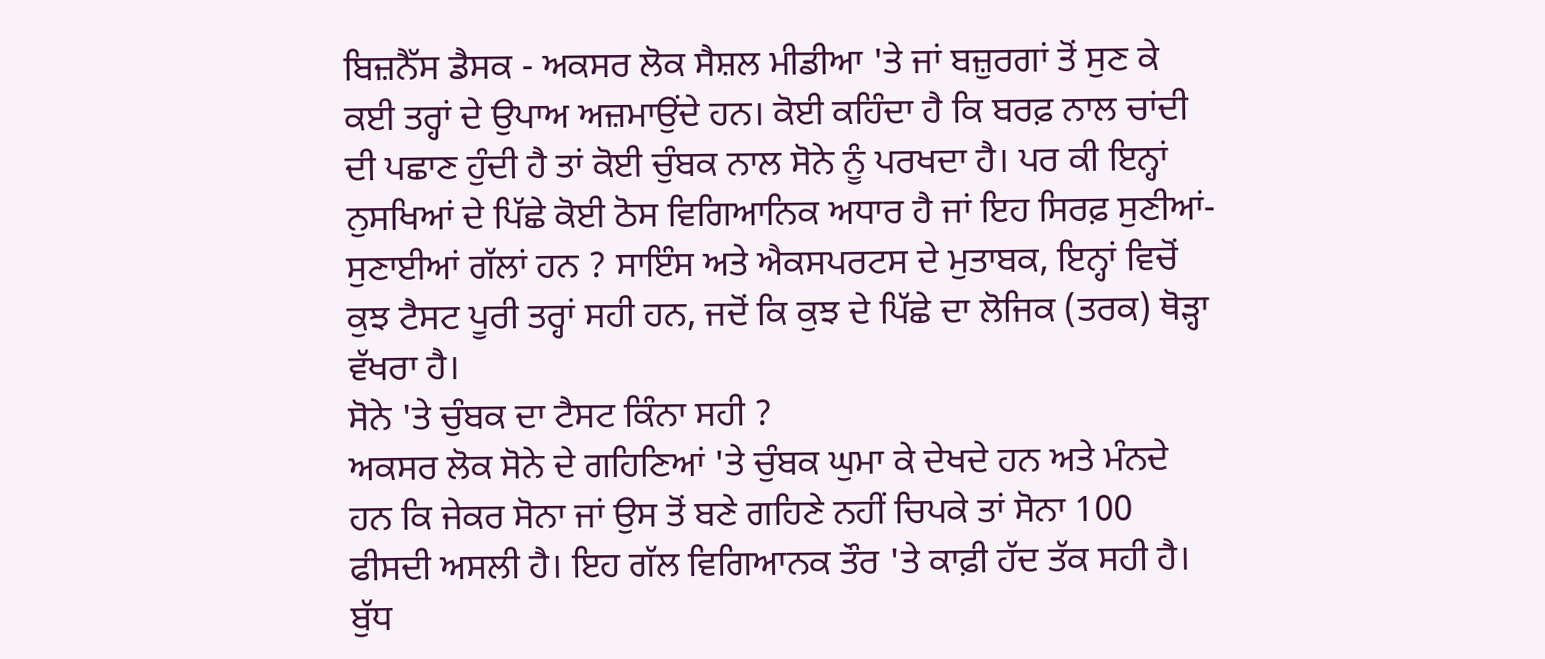ਬਿਜ਼ਨੈੱਸ ਡੈਸਕ - ਅਕਸਰ ਲੋਕ ਸੈਸ਼ਲ ਮੀਡੀਆ 'ਤੇ ਜਾਂ ਬਜ਼ੁਰਗਾਂ ਤੋਂ ਸੁਣ ਕੇ ਕਈ ਤਰ੍ਹਾਂ ਦੇ ਉਪਾਅ ਅਜ਼ਮਾਉਂਦੇ ਹਨ। ਕੋਈ ਕਹਿੰਦਾ ਹੈ ਕਿ ਬਰਫ਼ ਨਾਲ ਚਾਂਦੀ ਦੀ ਪਛਾਣ ਹੁੰਦੀ ਹੈ ਤਾਂ ਕੋਈ ਚੁੰਬਕ ਨਾਲ ਸੋਨੇ ਨੂੰ ਪਰਖਦਾ ਹੈ। ਪਰ ਕੀ ਇਨ੍ਹਾਂ ਨੁਸਖਿਆਂ ਦੇ ਪਿੱਛੇ ਕੋਈ ਠੋਸ ਵਿਗਿਆਨਿਕ ਅਧਾਰ ਹੈ ਜਾਂ ਇਹ ਸਿਰਫ਼ ਸੁਣੀਆਂ-ਸੁਣਾਈਆਂ ਗੱਲਾਂ ਹਨ ? ਸਾਇੰਸ ਅਤੇ ਐਕਸਪਰਟਸ ਦੇ ਮੁਤਾਬਕ, ਇਨ੍ਹਾਂ ਵਿਚੋਂ ਕੁਝ ਟੈਸਟ ਪੂਰੀ ਤਰ੍ਹਾਂ ਸਹੀ ਹਨ, ਜਦੋਂ ਕਿ ਕੁਝ ਦੇ ਪਿੱਛੇ ਦਾ ਲੋਜਿਕ (ਤਰਕ) ਥੋੜ੍ਹਾ ਵੱਖਰਾ ਹੈ।
ਸੋਨੇ 'ਤੇ ਚੁੰਬਕ ਦਾ ਟੈਸਟ ਕਿੰਨਾ ਸਹੀ ?
ਅਕਸਰ ਲੋਕ ਸੋਨੇ ਦੇ ਗਹਿਣਿਆਂ 'ਤੇ ਚੁੰਬਕ ਘੁਮਾ ਕੇ ਦੇਖਦੇ ਹਨ ਅਤੇ ਮੰਨਦੇ ਹਨ ਕਿ ਜੇਕਰ ਸੋਨਾ ਜਾਂ ਉਸ ਤੋਂ ਬਣੇ ਗਹਿਣੇ ਨਹੀਂ ਚਿਪਕੇ ਤਾਂ ਸੋਨਾ 100 ਫੀਸਦੀ ਅਸਲੀ ਹੈ। ਇਹ ਗੱਲ ਵਿਗਿਆਨਕ ਤੌਰ 'ਤੇ ਕਾਫ਼ੀ ਹੱਦ ਤੱਕ ਸਹੀ ਹੈ। ਬੁੱਧ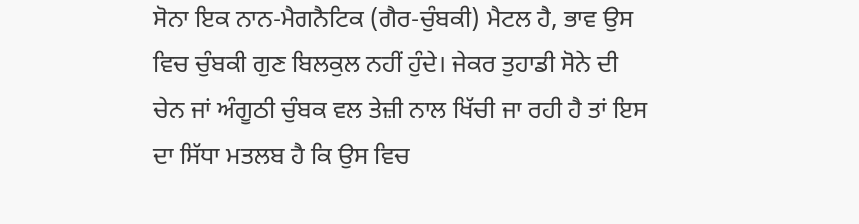ਸੋਨਾ ਇਕ ਨਾਨ-ਮੈਗਨੈਟਿਕ (ਗੈਰ-ਚੁੰਬਕੀ) ਮੈਟਲ ਹੈ, ਭਾਵ ਉਸ ਵਿਚ ਚੁੰਬਕੀ ਗੁਣ ਬਿਲਕੁਲ ਨਹੀਂ ਹੁੰਦੇ। ਜੇਕਰ ਤੁਹਾਡੀ ਸੋਨੇ ਦੀ ਚੇਨ ਜਾਂ ਅੰਗੂਠੀ ਚੁੰਬਕ ਵਲ ਤੇਜ਼ੀ ਨਾਲ ਖਿੱਚੀ ਜਾ ਰਹੀ ਹੈ ਤਾਂ ਇਸ ਦਾ ਸਿੱਧਾ ਮਤਲਬ ਹੈ ਕਿ ਉਸ ਵਿਚ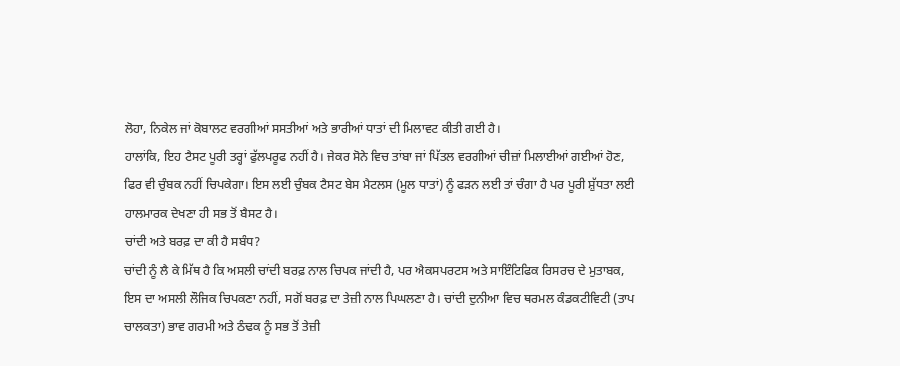ਲੋਹਾ, ਨਿਕੇਲ ਜਾਂ ਕੋਬਾਲਟ ਵਰਗੀਆਂ ਸਸਤੀਆਂ ਅਤੇ ਭਾਰੀਆਂ ਧਾਤਾਂ ਦੀ ਮਿਲਾਵਟ ਕੀਤੀ ਗਈ ਹੈ।
ਹਾਲਾਂਕਿ, ਇਹ ਟੈਸਟ ਪੂਰੀ ਤਰ੍ਹਾਂ ਫੁੱਲਪਰੂਫ ਨਹੀਂ ਹੈ। ਜੇਕਰ ਸੋਨੇ ਵਿਚ ਤਾਂਬਾ ਜਾਂ ਪਿੱਤਲ ਵਰਗੀਆਂ ਚੀਜ਼ਾਂ ਮਿਲਾਈਆਂ ਗਈਆਂ ਹੋਣ, ਫਿਰ ਵੀ ਚੁੰਬਕ ਨਹੀਂ ਚਿਪਕੇਗਾ। ਇਸ ਲਈ ਚੁੰਬਕ ਟੈਸਟ ਬੇਸ ਮੈਟਲਸ (ਮੂਲ ਧਾਤਾਂ) ਨੂੰ ਫੜਨ ਲਈ ਤਾਂ ਚੰਗਾ ਹੈ ਪਰ ਪੂਰੀ ਸ਼ੁੱਧਤਾ ਲਈ ਹਾਲਮਾਰਕ ਦੇਖਣਾ ਹੀ ਸਭ ਤੋਂ ਬੈਸਟ ਹੈ।
ਚਾਂਦੀ ਅਤੇ ਬਰਫ਼ ਦਾ ਕੀ ਹੈ ਸਬੰਧ?
ਚਾਂਦੀ ਨੂੰ ਲੈ ਕੇ ਮਿੱਥ ਹੈ ਕਿ ਅਸਲੀ ਚਾਂਦੀ ਬਰਫ਼ ਨਾਲ ਚਿਪਕ ਜਾਂਦੀ ਹੈ, ਪਰ ਐਕਸਪਰਟਸ ਅਤੇ ਸਾਇੰਟਿਫਿਕ ਰਿਸਰਚ ਦੇ ਮੁਤਾਬਕ, ਇਸ ਦਾ ਅਸਲੀ ਲੌਜਿਕ ਚਿਪਕਣਾ ਨਹੀਂ, ਸਗੋਂ ਬਰਫ਼ ਦਾ ਤੇਜ਼ੀ ਨਾਲ ਪਿਘਲਣਾ ਹੈ। ਚਾਂਦੀ ਦੁਨੀਆ ਵਿਚ ਥਰਮਲ ਕੰਡਕਟੀਵਿਟੀ (ਤਾਪ ਚਾਲਕਤਾ) ਭਾਵ ਗਰਮੀ ਅਤੇ ਠੰਢਕ ਨੂੰ ਸਭ ਤੋਂ ਤੇਜ਼ੀ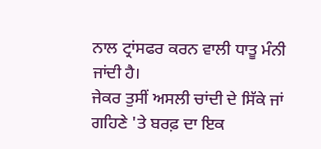ਨਾਲ ਟ੍ਰਾਂਸਫਰ ਕਰਨ ਵਾਲੀ ਧਾਤੂ ਮੰਨੀ ਜਾਂਦੀ ਹੈ।
ਜੇਕਰ ਤੁਸੀਂ ਅਸਲੀ ਚਾਂਦੀ ਦੇ ਸਿੱਕੇ ਜਾਂ ਗਹਿਣੇ 'ਤੇ ਬਰਫ਼ ਦਾ ਇਕ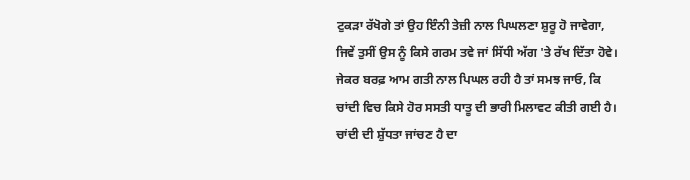ਟੁਕੜਾ ਰੱਖੋਗੇ ਤਾਂ ਉਹ ਇੰਨੀ ਤੇਜ਼ੀ ਨਾਲ ਪਿਘਲਣਾ ਸ਼ੁਰੂ ਹੋ ਜਾਵੇਗਾ, ਜਿਵੇਂ ਤੁਸੀਂ ਉਸ ਨੂੰ ਕਿਸੇ ਗਰਮ ਤਵੇ ਜਾਂ ਸਿੱਧੀ ਅੱਗ 'ਤੇ ਰੱਖ ਦਿੱਤਾ ਹੋਵੇ। ਜੇਕਰ ਬਰਫ਼ ਆਮ ਗਤੀ ਨਾਲ ਪਿਘਲ ਰਹੀ ਹੈ ਤਾਂ ਸਮਝ ਜਾਓ, ਕਿ ਚਾਂਦੀ ਵਿਚ ਕਿਸੇ ਹੋਰ ਸਸਤੀ ਧਾਤੂ ਦੀ ਭਾਰੀ ਮਿਲਾਵਟ ਕੀਤੀ ਗਈ ਹੈ। ਚਾਂਦੀ ਦੀ ਸ਼ੁੱਧਤਾ ਜਾਂਚਣ ਹੈ ਦਾ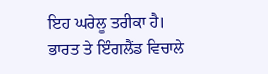ਇਹ ਘਰੇਲੂ ਤਰੀਕਾ ਹੈ।
ਭਾਰਤ ਤੇ ਇੰਗਲੈਂਡ ਵਿਚਾਲੇ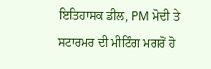ਇਤਿਹਾਸਕ ਡੀਲ, PM ਮੋਦੀ ਤੇ ਸਟਾਰਮਰ ਦੀ ਮੀਟਿੰਗ ਮਗਰੋਂ ਹੋ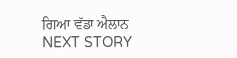ਗਿਆ ਵੱਡਾ ਐਲਾਨ
NEXT STORY